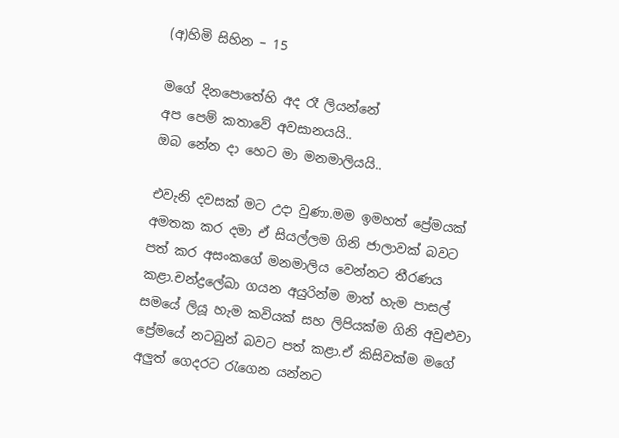(අ)හිමි සිහින – 15

මගේ දිනපොතේහි අද රෑ ලියන්නේ
අප පෙම් කතාවේ අවසානයයි..
ඔබ නේන දා හෙට මා මනමාලියයි..

එවැනි දවසක් මට උදා වුණා.මම ඉමහත් ප්‍රේමයක් අමතක කර දමා ඒ සියල්ලම ගිනි ජාලාවක් බවට පත් කර අසංකගේ මනමාලිය වෙන්නට තීරණය කළා.චන්ද්‍රලේඛා ගයන අයුරින්ම මාත් හැම පාසල් සමයේ ලියූ හැම කවියක් සහ ලිපියක්ම ගිනි අවුළුවා ප්‍රේමයේ නටබුන් බවට පත් කළා.ඒ කිසිවක්ම මගේ අලුත් ගෙදරට රැගෙන යන්නට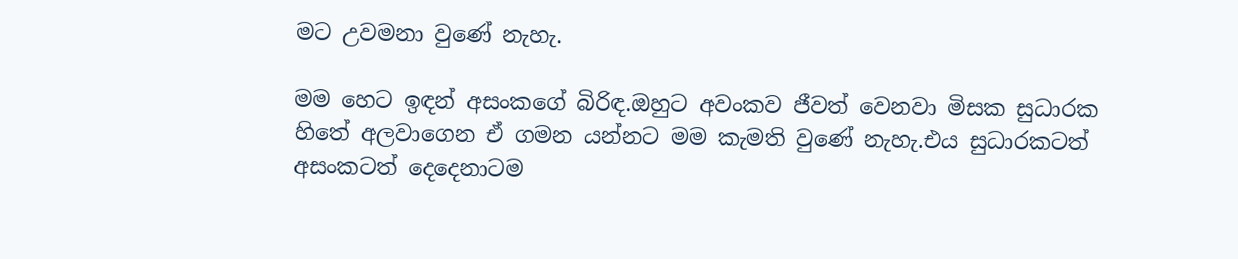මට උවමනා වුණේ නැහැ.

මම හෙට ඉඳන් අසංකගේ බිරිඳ.ඔහුට අවංකව ජීවත් වෙනවා මිසක සුධාරක හිතේ අලවාගෙන ඒ ගමන යන්නට මම කැමති වුණේ නැහැ.එය සුධාරකටත් අසංකටත් දෙදෙනාටම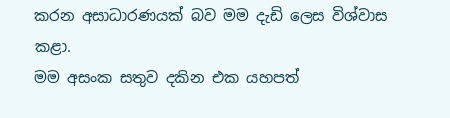කරන අසාධාරණයක් බව මම දැඩි ලෙස විශ්වාස කළා.
මම අසංක සතුව දකින එක යහපත්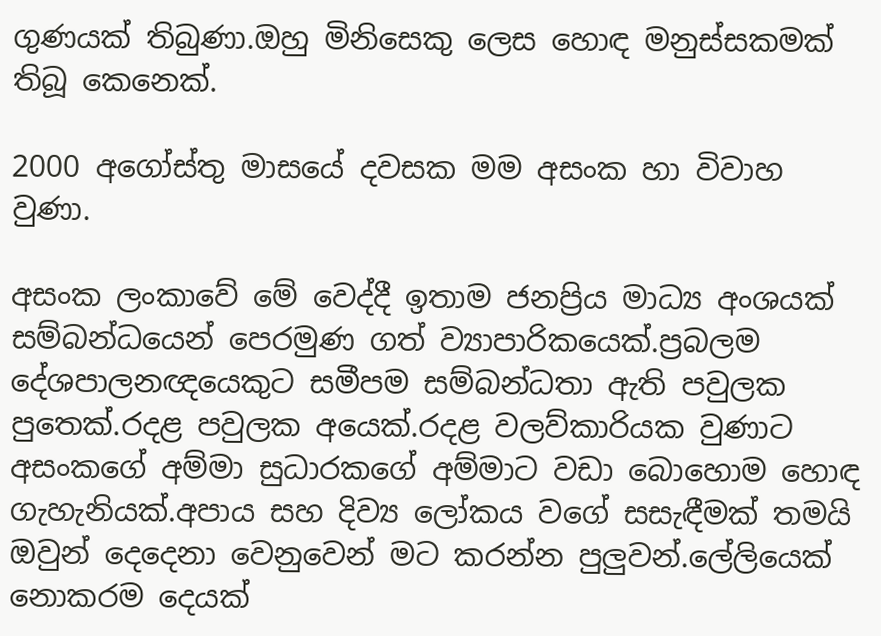ගුණයක් තිබුණා.ඔහු මිනිසෙකු ලෙස හොඳ මනුස්සකමක් තිබූ කෙනෙක්.

2000 අගෝස්තු මාසයේ දවසක මම අසංක හා විවාහ වුණා.

අසංක ලංකාවේ මේ වෙද්දී ඉතාම ජනප්‍රිය මාධ්‍ය අංශයක් සම්බන්ධයෙන් පෙරමුණ ගත් ව්‍යාපාරිකයෙක්.ප්‍රබලම දේශපාලනඥයෙකුට සමීපම සම්බන්ධතා ඇති පවුලක පුතෙක්.රදළ පවුලක අයෙක්.රදළ වලව්කාරියක වුණාට අසංකගේ අම්මා සුධාරකගේ අම්මාට වඩා බොහොම හොඳ ගැහැනියක්.අපාය සහ දිව්‍ය ලෝකය වගේ සසැඳීමක් තමයි ඔවුන් දෙදෙනා වෙනුවෙන් මට කරන්න පුලුවන්.ලේලියෙක් නොකරම දෙයක්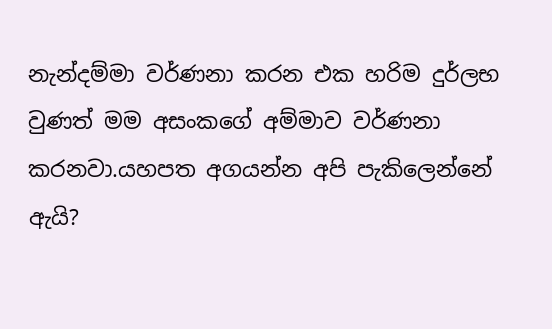නැන්දම්මා වර්ණනා කරන එක හරිම දුර්ලභ වුණත් මම අසංකගේ අම්මාව වර්ණනා කරනවා.යහපත අගයන්න අපි පැකිලෙන්නේ ඇයි?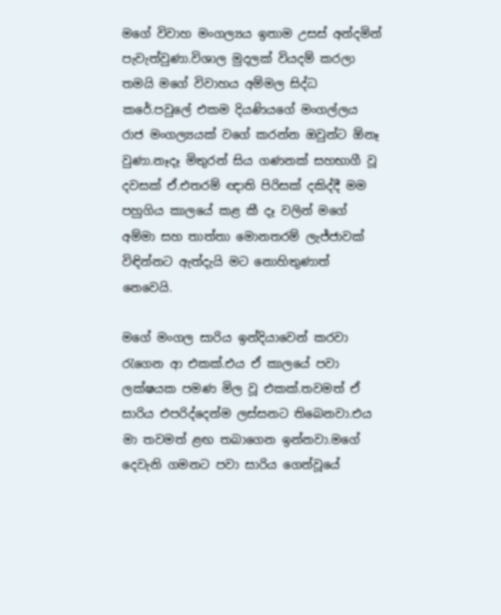මගේ විවාහ මංගල්‍යය ඉතාම උසස් අන්දමින් පැවැත්වුණා.විශාල මුදලක් වියදම් කරලා තමයි මගේ විවාහය අම්මල සිද්ධ කරේ.පවුලේ එකම දියණියගේ මංගල්ලය රාජ මංගල්‍යයක් වගේ කරන්න ඔවුන්ට ඕනෑ වුණා.නෑදෑ මිතුරන් සිය ගණනක් සහභාගී වූ දවසක් ඒ.එතරම් ඥාති පිරිසක් දකිද්දී මම පහුගිය කාලයේ කළ කී දෑ වලින් මගේ අම්මා සහ තාත්තා මොනතරම් ලැජ්ජාවක් විඳින්නට ඇත්දැයි මට නොහිතුණාත් නෙවෙයි.

මගේ මංගල සාරිය ඉන්දියාවෙන් කරවා රැගෙන ආ එකක්.එය ඒ කාලයේ පවා ලක්ෂයක පමණ මිල වූ එකක්.තවමත් ඒ සාරිය එපරිද්දෙන්ම ලස්සනට තිබෙනවා.එය මා තවමත් ළඟ තබාගෙන ඉන්නවා.මගේ දෙවැනි ගමනට පවා සාරිය ගෙන්වූයේ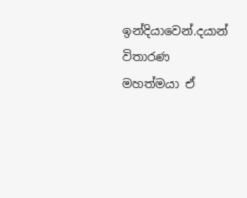ඉන්දියාවෙන්.දයාන් විතාරණ මහත්මයා ඒ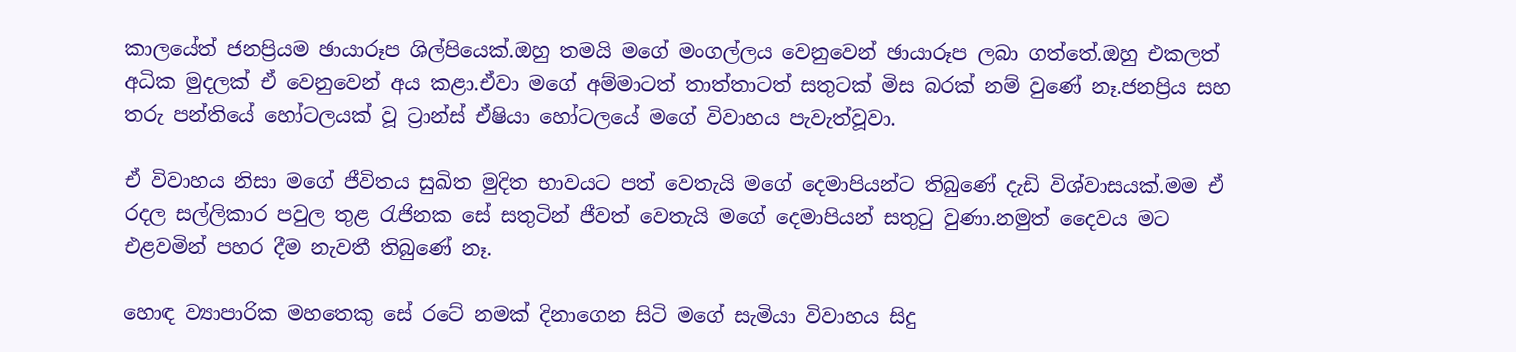කාලයේත් ජනප්‍රියම ඡායාරූප ශිල්පියෙක්.ඔහු තමයි මගේ මංගල්ලය වෙනුවෙන් ඡායාරූප ලබා ගත්තේ.ඔහු එකලත් අධික මුදලක් ඒ වෙනුවෙන් අය කළා.ඒවා මගේ අම්මාටත් තාත්තාටත් සතුටක් මිස බරක් නම් වුණේ නෑ.ජනප්‍රිය සහ තරු පන්තියේ හෝටලයක් වූ ට්‍රාන්ස් ඒෂියා හෝටලයේ මගේ විවාහය පැවැත්වූවා.

ඒ විවාහය නිසා මගේ ජීවිතය සුඛිත මුදිත භාවයට පත් වෙතැයි මගේ දෙමාපියන්ට තිබුණේ දැඩි විශ්වාසයක්.මම ඒ රදල සල්ලිකාර පවුල තුළ රැජිනක සේ සතුටින් ජීවත් වෙතැයි මගේ දෙමාපියන් සතුටු වුණා.නමුත් දෛවය මට එළවමින් පහර දීම නැවතී තිබුණේ නෑ.

හොඳ ව්‍යාපාරික මහතෙකු සේ රටේ නමක් දිනාගෙන සිටි මගේ සැමියා විවාහය සිදු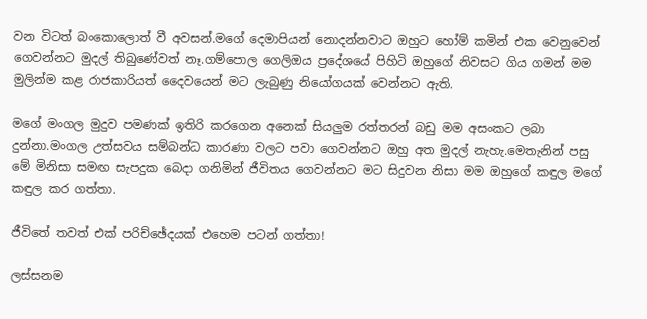වන විටත් බංකොලොත් වී අවසන්.මගේ දෙමාපියන් නොදන්නවාට ඔහුට හෝම් කමින් එක වෙනුවෙන් ගෙවන්නට මුදල් තිබුණේවත් නෑ.ගම්පොල ගෙලිඔය ප්‍රදේශයේ පිහිටි ඔහුගේ නිවසට ගිය ගමන් මම මුලින්ම කළ රාජකාරියත් දෛවයෙන් මට ලැබුණු නියෝගයක් වෙන්නට ඇති.

මගේ මංගල මුදුව පමණක් ඉතිරි කරගෙන අනෙක් සියලුම රත්තරන් බඩු මම අසංකට ලබා දුන්නා.මංගල උත්සවය සම්බන්ධ කාරණා වලට පවා ගෙවන්නට ඔහු අත මුදල් නැහැ.මෙතැනින් පසු මේ මිනිසා සමඟ සැපදුක බෙදා ගනිමින් ජීවිතය ගෙවන්නට මට සිදුවන නිසා මම ඔහුගේ කඳුල මගේ කඳුල කර ගත්තා.

ජීවිතේ තවත් එක් පරිච්ඡේදයක් එහෙම පටන් ගත්තා!

ලස්සනම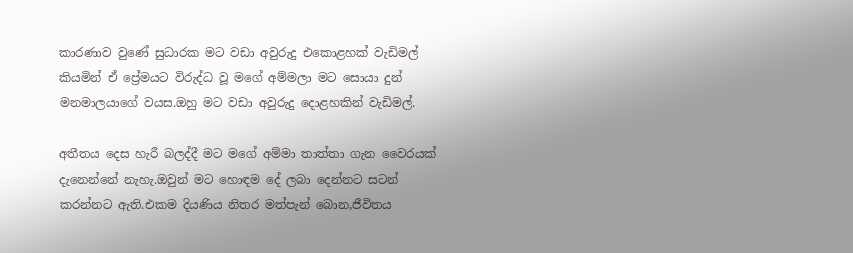කාරණාව වුණේ සුධාරක මට වඩා අවුරුදු එකොළහක් වැඩිමල් කියමින් ඒ ප්‍රේමයට විරුද්ධ වූ මගේ අම්මලා මට සොයා දුන් මනමාලයාගේ වයස.ඔහු මට වඩා අවුරුදු දොළහකින් වැඩිමල්.

අතීතය දෙස හැරී බලද්දී මට මගේ අම්මා තාත්තා ගැන වෛරයක් දැනෙන්නේ නැහැ.ඔවුන් මට හොඳම දේ ලබා දෙන්නට සටන් කරන්නට ඇති.එකම දියණිය නිතර මත්පැන් බොන,ජීවිතය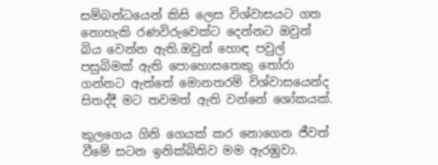සම්බන්ධයෙන් කිසි ලෙස විශ්වාසයට ගත නොහැකි රණවිරුවෙක්ට දෙන්නට ඔවුන් බිය වෙන්න ඇති.ඔවුන් හොඳ පවුල් පසුබිමක් ඇති පොහොසතෙකු තෝරා ගන්නට ඇත්තේ මොනතරම් විශ්වාසයෙන්ද සිතද්දී මට තවමත් ඇති වන්නේ ශෝකයක්.

කුලගෙය ගිනි ගෙයක් කර නොගෙන ජීවත් වීමේ සටන ඉනික්බිතිව මම ඇරඹුවා.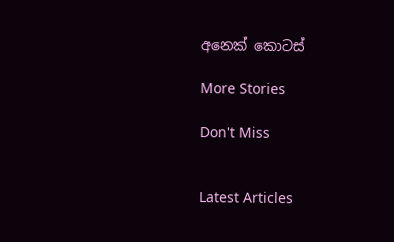අනෙක් කොටස්

More Stories

Don't Miss


Latest Articles